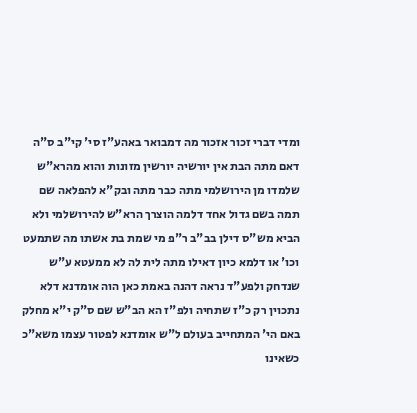ומדי דברי זכור אזכור מה דמבואר באהע"ז סי' קי"ב ס"ה דאם מתה הבת אין יורשיה יורשין מזונות והוא מהרא"ש שלמדו מן הירושלמי מתה כבר מתה ובק"א להפלאה שם תמה בשם גדול אחד דלמה הוצרך הרא"ש להירושלמי ולא הביא מש"ס דילן בב"ב ר"פ מי שמת בת אשתו מה שתמעט וכו' או דלמא כיון דאילו מתה לית לה לא ממעטא ע"ש שנדחק ולפע"ד נראה דהנה באמת כאן הוה אומדנא דלא נתכוין רק כ"ז שתחיה ולפ"ז הא הב"ש שם ס"ק י"א מחלק באם הי' המתחייב בעולם ל"ש אומדנא לפטור עצמו משא"כ כשאינו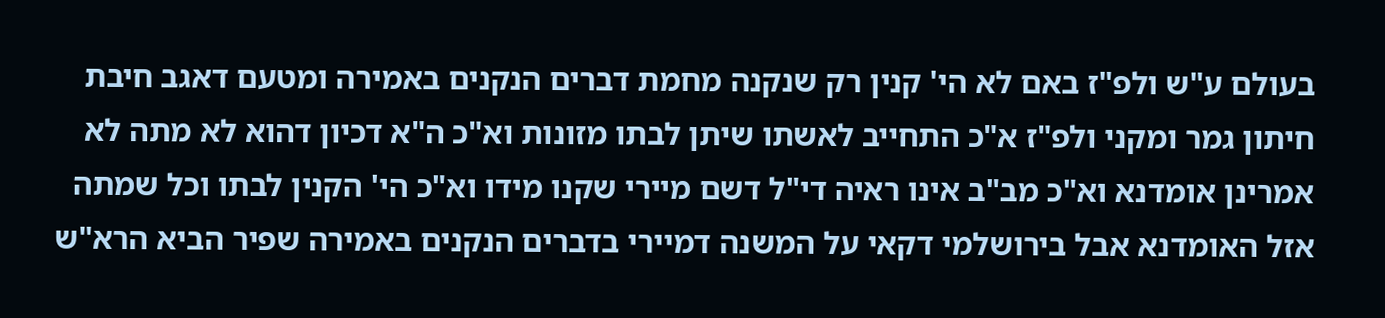בעולם ע"ש ולפ"ז באם לא הי' קנין רק שנקנה מחמת דברים הנקנים באמירה ומטעם דאגב חיבת חיתון גמר ומקני ולפ"ז א"כ התחייב לאשתו שיתן לבתו מזונות וא"כ ה"א דכיון דהוא לא מתה לא אמרינן אומדנא וא"כ מב"ב אינו ראיה די"ל דשם מיירי שקנו מידו וא"כ הי' הקנין לבתו וכל שמתה אזל האומדנא אבל בירושלמי דקאי על המשנה דמיירי בדברים הנקנים באמירה שפיר הביא הרא"ש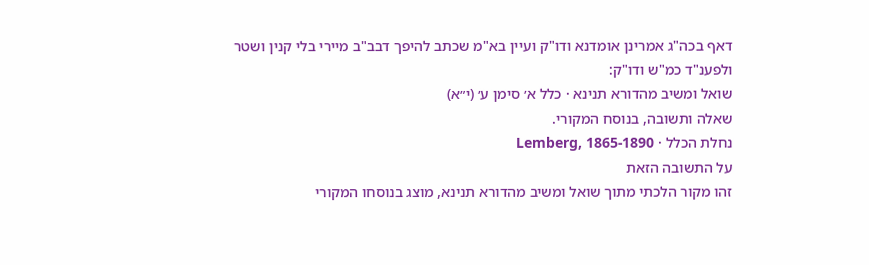דאף בכה"ג אמרינן אומדנא ודו"ק ועיין בא"מ שכתב להיפך דבב"ב מיירי בלי קנין ושטר ולפענ"ד כמ"ש ודו"ק:
שואל ומשיב מהדורא תנינא · כלל א׳ סימן ע׳ (י״א)
שאלה ותשובה, בנוסח המקורי.
נחלת הכלל · Lemberg, 1865-1890
על התשובה הזאת
זהו מקור הלכתי מתוך שואל ומשיב מהדורא תנינא, מוצג בנוסחו המקורי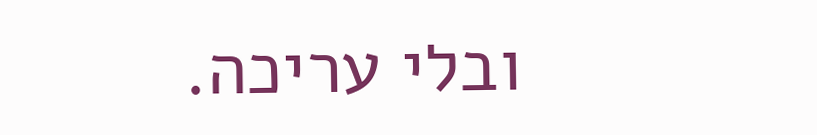ובלי עריכה.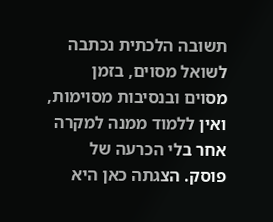תשובה הלכתית נכתבה לשואל מסוים, בזמן מסוים ובנסיבות מסוימות, ואין ללמוד ממנה למקרה אחר בלי הכרעה של פוסק. הצגתה כאן היא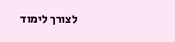לצורך לימוד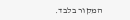המקור בלבד.